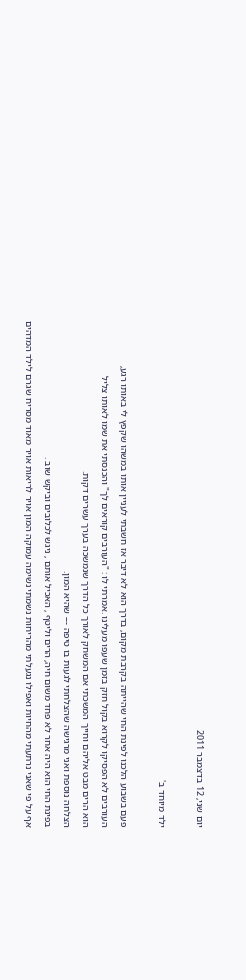יום שני, 12 בדצמבר 2011

ילד מיוחד ב'

פעם בשבוע הלכנו לפינת החי שהייתה בקרבת מקום, בדרך הוא לא דיבר אז חשבתי לעניין אותו במשהו שקפץ לי באותו רגע,
העורבים לא הפסיקו לקרוא בקול חזק בזמן שעפו מעלינו .אמרתי לו : "העורבים קוראים לך" והכנסתי את שמו לאותו צליל
הוא הרים מבט אליהם וחייך המשכתי אם המשחק לאורך כל הדרך שנמשכה בערך עשרים דקות.
הצלחה נוספת ואני מרגישה שהצלחתי לגעות בו טיפה --- שהיא המון.
בפינת החי הוא היה אחר לא פחד משום חיה, הרים וליטף , האכיל אותם , ניגש לכלובים וביקש שוב .
אף על פי שאני נרתעתי מהחיות ואפילו נגעלתי מהריחות נשמתי נשימה עמוקה המון אויר לריאות אויר מאוד מסריח שגרם לילד המדהים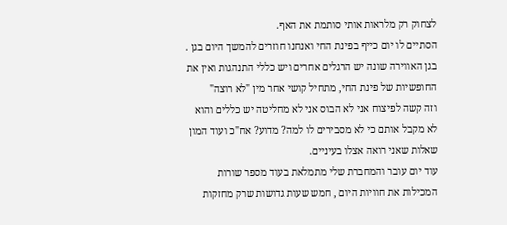לצחוק רק מלראות אותי סותמת את האף.
הסתיים לו יום כייף בפינת החי ואנחנו חוזרים להמשך היום בגן .
בגן האווירה שונה יש הרגלים אחרים ויש כללי התנהגות ואין את החופשיות של פינת החי, מתחיל קושי אחר מין "לא רוצה"
וזה קשה לפיצוח אני לא הבוס אני לא מחליטה יש כללים והוא לא מקבל אותם כי לא מסבירים לו למה? מדוע? אח"כ ועוד המון שאלות שאני רואה אצלו בעיניים.
עוד יום עובר והמחברת שלי מתמלאת בעוד מספר שורות המכילות את חוויות היום , חמש שעות גדושות שרק מחזקות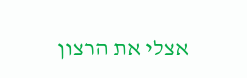אצלי את הרצון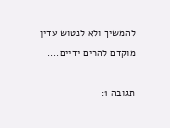להמשיך ולא לנטוש עדין מוקדם להרים ידיים....

תגובה 1: